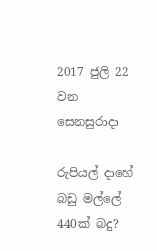2017 ජුලි 22 වන සෙනසුරාදා

රුපියල් දාහේ බඩු මල්ලේ 440ක් බදු?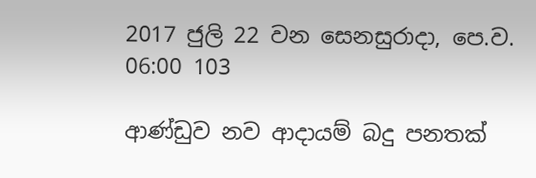2017 ජුලි 22 වන සෙනසුරාදා, පෙ.ව. 06:00 103

ආණ්ඩුව නව ආදායම් බදු පනතක්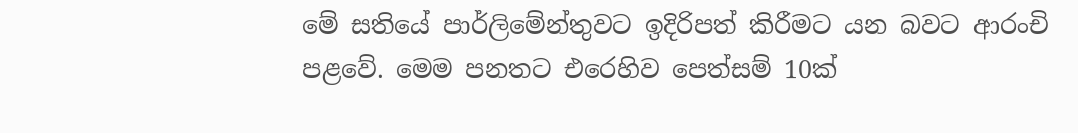මේ සතියේ පාර්ලිමේන්තුවට ඉදිරිපත් කිරීමට යන බවට ආරංචි පළවේ. මෙම පනතට එරෙහිව පෙත්සම් 10ක්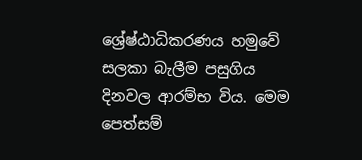ශ්‍රේෂ්ඨාධිකරණය හමුවේ සලකා බැලීම පසුගිය දිනවල ආරම්භ විය. මෙම පෙත්සම්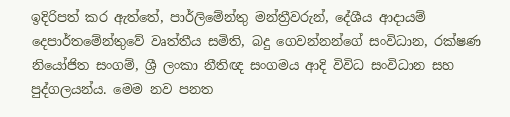ඉදිරිපත් කර ඇත්තේ, පාර්ලිමේන්තු මන්ත්‍රීවරුන්, දේශීය ආදායම් දෙපාර්තමේන්තුවේ වෘත්තීය සමිති, බදු ගෙවන්නන්ගේ සංවිධාන, රක්ෂණ නියෝජිත සංගම්, ශ්‍රී ලංකා නීතිඥ සංගමය ආදි විවිධ සංවිධාන සහ පුද්ගලයන්ය. මෙම නව පනත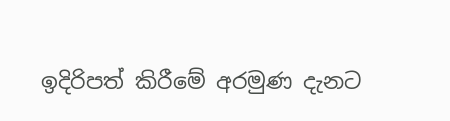ඉදිරිපත් කිරීමේ අරමුණ දැනට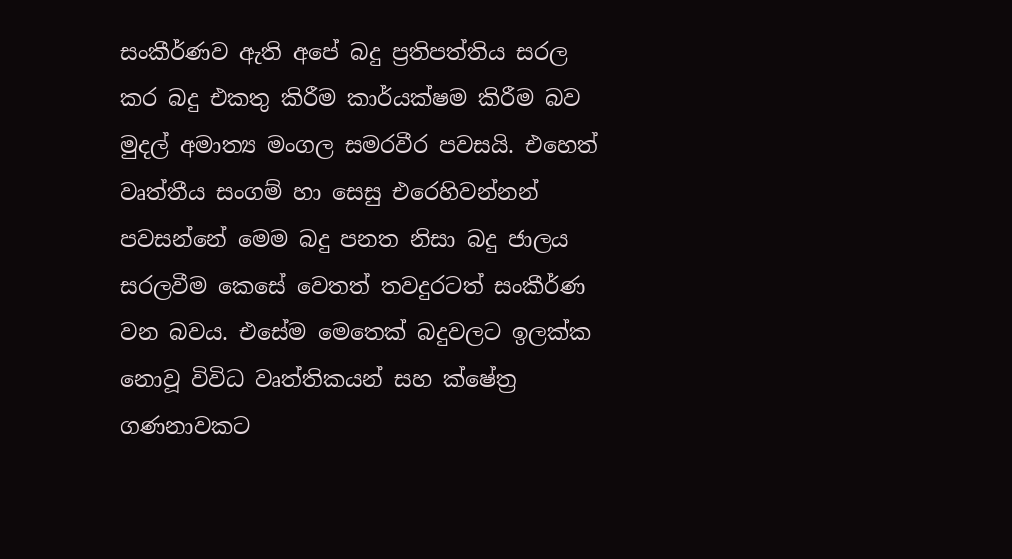සංකීර්ණව ඇති අපේ බදු ප්‍රතිපත්තිය සරල කර බදු එකතු කිරීම කාර්යක්ෂම කිරීම බව මුදල් අමාත්‍ය මංගල සමරවීර පවසයි. එහෙත් වෘත්තීය සංගම් හා සෙසු එරෙහිවන්නන් පවසන්නේ මෙම බදු පනත නිසා බදු ජාලය සරලවීම කෙසේ වෙතත් තවදුරටත් සංකීර්ණ වන බවය. එසේම මෙතෙක් බදුවලට ඉලක්ක නොවූ විවිධ වෘත්තිකයන් සහ ක්ෂේත්‍ර ගණනාවකට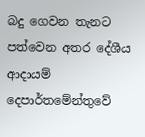බදු ගෙවන තැනට පත්වෙන අතර දේශීය ආදායම් දෙපාර්තමේන්තුවේ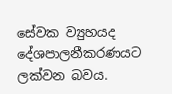සේවක ව්‍යුහයද දේශපාලනීකරණයට ලක්වන බවය.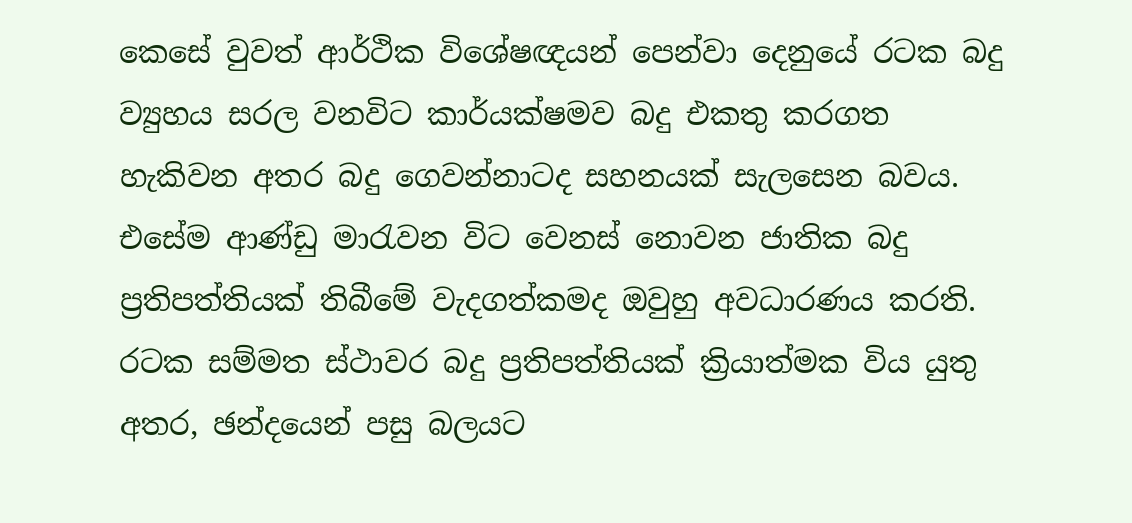කෙසේ වුවත් ආර්ථික විශේෂඥයන් පෙන්වා දෙනුයේ රටක බදු ව්‍යුහය සරල වනවිට කාර්යක්ෂමව බදු එකතු කරගත හැකිවන අතර බදු ගෙවන්නාටද සහනයක් සැලසෙන බවය. එසේම ආණ්ඩු මාරැවන විට වෙනස් නොවන ජාතික බදු ප්‍රතිපත්තියක් තිබීමේ වැදගත්කමද ඔවුහු අවධාරණය කරති. රටක සම්මත ස්ථාවර බදු ප්‍රතිපත්තියක් ක්‍රියාත්මක විය යුතු අතර, ඡන්දයෙන් පසු බලයට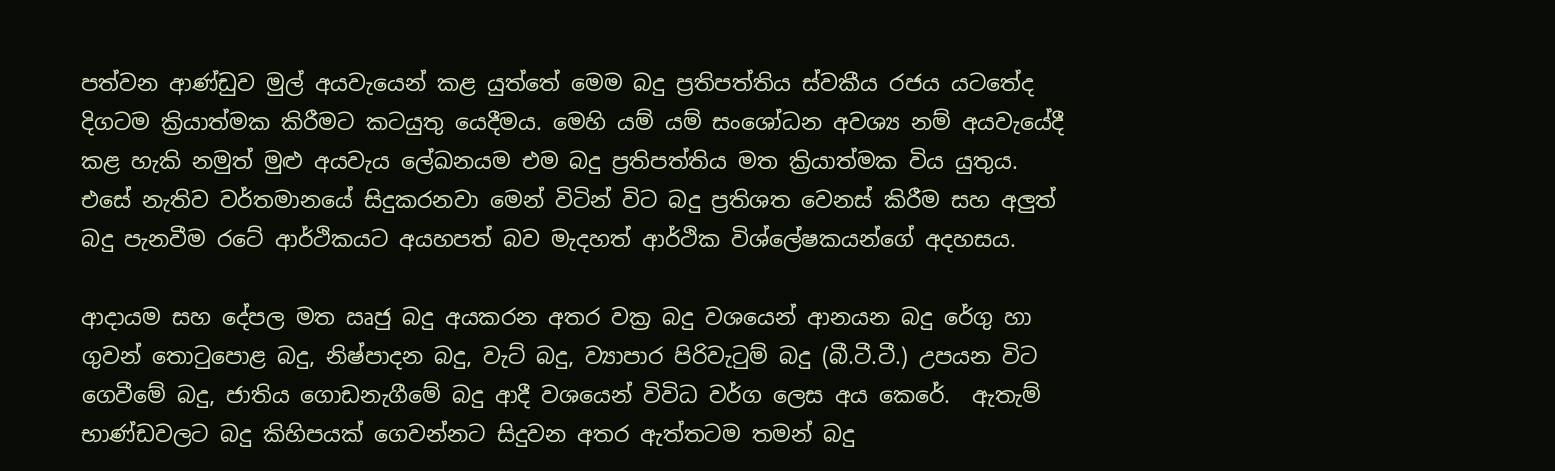පත්වන ආණ්ඩුව මුල් අයවැයෙන් කළ යුත්තේ මෙම බදු ප්‍රතිපත්තිය ස්වකීය රජය යටතේද දිගටම ක්‍රියාත්මක කිරීමට කටයුතු යෙදීමය. මෙහි යම් යම් සංශෝධන අවශ්‍ය නම් අයවැයේදී කළ හැකි නමුත් මුළු අයවැය ලේඛනයම එම බදු ප්‍රතිපත්තිය මත ක්‍රියාත්මක විය යුතුය. එසේ නැතිව වර්තමානයේ සිදුකරනවා මෙන් විටින් විට බදු ප්‍රතිශත වෙනස් කිරීම සහ අලුත් බදු පැනවීම රටේ ආර්ථිකයට අයහපත් බව මැදහත් ආර්ථික විශ්ලේෂකයන්ගේ අදහසය.

ආදායම සහ දේපල මත ඍජු බදු අයකරන අතර වක්‍ර බදු වශයෙන් ආනයන බදු රේගු හා ගුවන් තොටුපොළ බදු, නිෂ්පාදන බදු, වැට් බදු, ව්‍යාපාර පිරිවැටුම් බදු (බී.ටී.ටී.) උපයන විට ගෙවීමේ බදු, ජාතිය ගොඩනැගීමේ බදු ආදී වශයෙන් විවිධ වර්ග ලෙස අය කෙරේ.  ඇතැම් භාණ්ඩවලට බදු කිහිපයක් ගෙවන්නට සිදුවන අතර ඇත්තටම තමන් බදු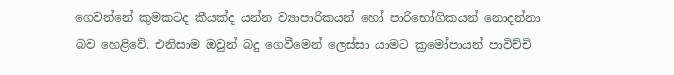ගෙවන්නේ කුමකටද කීයක්ද යන්න ව්‍යාපාරිකයන් හෝ පාරිභෝගිකයන් නොදන්නා බව හෙළිවේ. එනිසාම ඔවුන් බදු ගෙවීමෙන් ලෙස්සා යාමට ක්‍රමෝපායන් පාවිච්චි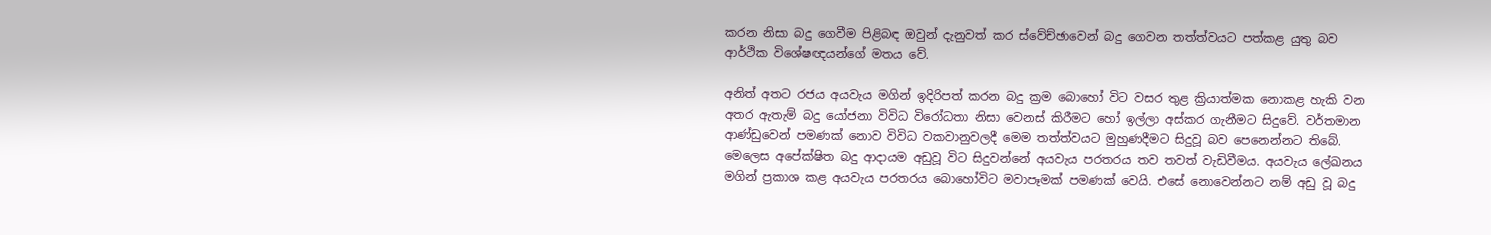කරන නිසා බදු ගෙවීම පිළිබඳ ඔවුන් දැනුවත් කර ස්වේච්ඡාවෙන් බදු ගෙවන තත්ත්වයට පත්කළ යුතු බව ආර්ථික විශේෂඥයන්ගේ මතය වේ.

අනිත් අතට රජය අයවැය මගින් ඉදිරිපත් කරන බදු ක්‍රම බොහෝ විට වසර තුළ ක්‍රියාත්මක නොකළ හැකි වන අතර ඇතැම් බදු යෝජනා විවිධ විරෝධතා නිසා වෙනස් කිරීමට හෝ ඉල්ලා අස්කර ගැනීමට සිදුවේ. වර්තමාන ආණ්ඩුවෙන් පමණක් නොව විවිධ වකවානුවලදී මෙම තත්ත්වයට මුහුණදීමට සිදුවූ බව පෙනෙන්නට තිබේ. මෙලෙස අපේක්ෂිත බදු ආදායම අඩුවූ විට සිදුවන්නේ අයවැය පරතරය තව තවත් වැඩිවීමය. අයවැය ලේඛනය මගින් ප්‍රකාශ කළ අයවැය පරතරය බොහෝවිට මවාපෑමක් පමණක් වෙයි. එසේ නොවෙන්නට නම් අඩු වූ බදු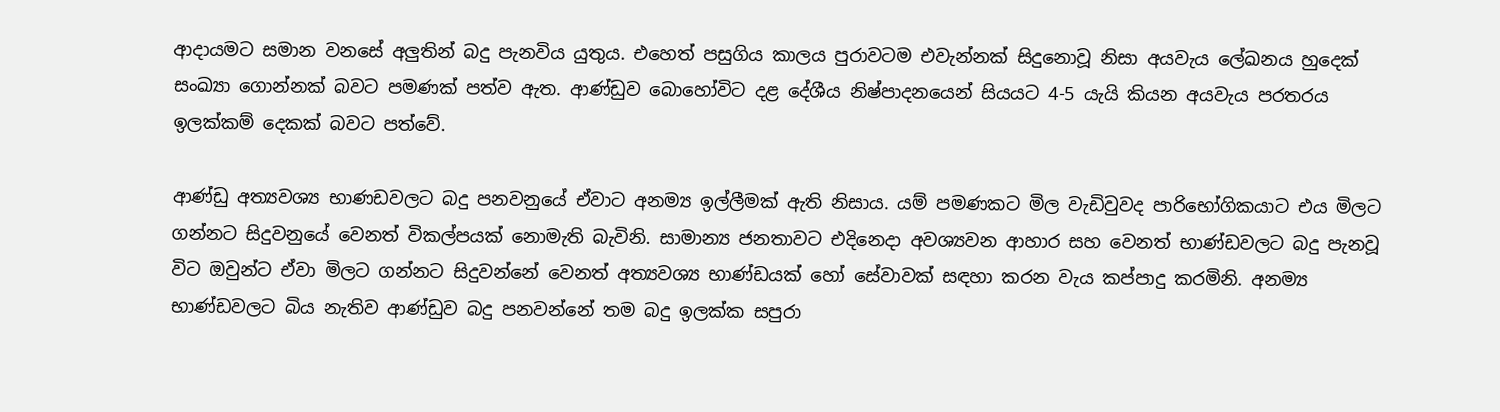ආදායමට සමාන වනසේ අලුතින් බදු පැනවිය යුතුය. එහෙත් පසුගිය කාලය පුරාවටම එවැන්නක් සිදුනොවූ නිසා අයවැය ලේඛනය හුදෙක් සංඛ්‍යා ගොන්නක් බවට පමණක් පත්ව ඇත. ආණ්ඩුව බොහෝවිට දළ දේශීය නිෂ්පාදනයෙන් සියයට 4-5 යැයි කියන අයවැය පරතරය ඉලක්කම් දෙකක් බවට පත්වේ.

ආණ්ඩු අත්‍යවශ්‍ය භාණඩවලට බදු පනවනුයේ ඒවාට අනම්‍ය ඉල්ලීමක් ඇති නිසාය. යම් පමණකට මිල වැඩිවුවද පාරිභෝගිකයාට එය මිලට ගන්නට සිදුවනුයේ වෙනත් විකල්පයක් නොමැති බැවිනි. සාමාන්‍ය ජනතාවට එදිනෙදා අවශ්‍යවන ආහාර සහ වෙනත් භාණ්ඩවලට බදු පැනවූ විට ඔවුන්ට ඒවා මිලට ගන්නට සිදුවන්නේ වෙනත් අත්‍යවශ්‍ය භාණ්ඩයක් හෝ සේවාවක් සඳහා කරන වැය කප්පාදු කරමිනි. අනම්‍ය භාණ්ඩවලට බිය නැතිව ආණ්ඩුව බදු පනවන්නේ තම බදු ඉලක්ක සපුරා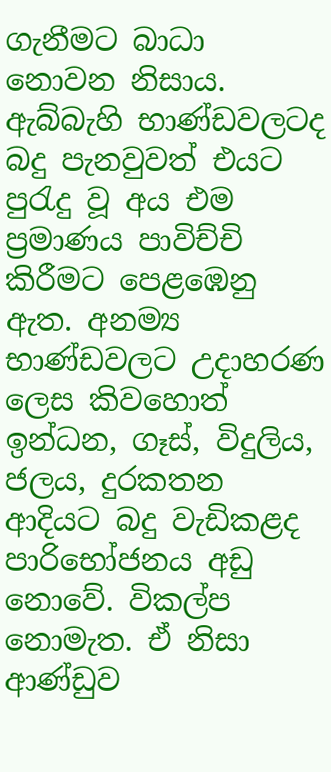ගැනීමට බාධා නොවන නිසාය. ඇබ්බැහි භාණ්ඩවලටද බදු පැනවුවත් එයට පුරැදු වූ අය එම ප්‍රමාණය පාවිච්චි කිරීමට පෙළඹෙනු ඇත. අනම්‍ය භාණ්ඩවලට උදාහරණ ලෙස කිවහොත් ඉන්ධන, ගෑස්, විදුලිය, ජලය, දුරකතන ආදියට බදු වැඩිකළද පාරිභෝජනය අඩු නොවේ. විකල්ප නොමැත. ඒ නිසා ආණ්ඩුව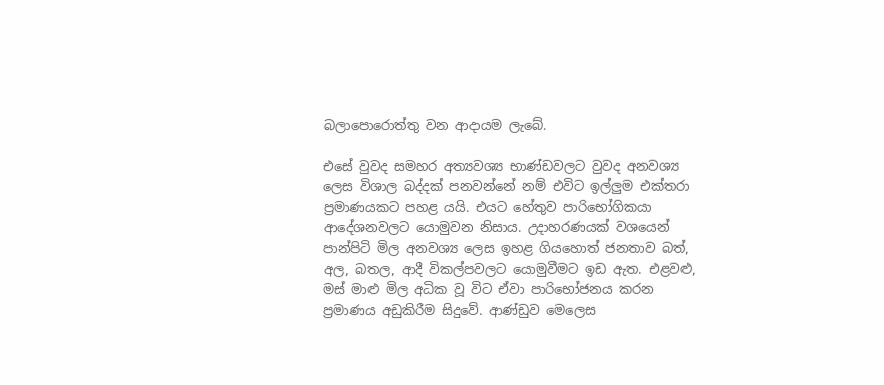බලාපොරොත්තු වන ආදායම ලැබේ.

එසේ වුවද සමහර අත්‍යවශ්‍ය භාණ්ඩවලට වුවද අනවශ්‍ය ලෙස විශාල බද්දක් පනවන්නේ නම් එවිට ඉල්ලුම එක්තරා ප්‍රමාණයකට පහළ යයි. එයට හේතුව පාරිභෝගිකයා ආදේශනවලට යොමුවන නිසාය. උදාහරණයක් වශයෙන් පාන්පිටි මිල අනවශ්‍ය ලෙස ඉහළ ගියහොත් ජනතාව බත්, අල, බතල, ආදී විකල්පවලට යොමුවීමට ඉඩ ඇත. එළවළු, මස් මාළු මිල අධික වූ විට ඒවා පාරිභෝජනය කරන ප්‍රමාණය අඩුකිරීම සිදුවේ. ආණ්ඩුව මෙලෙස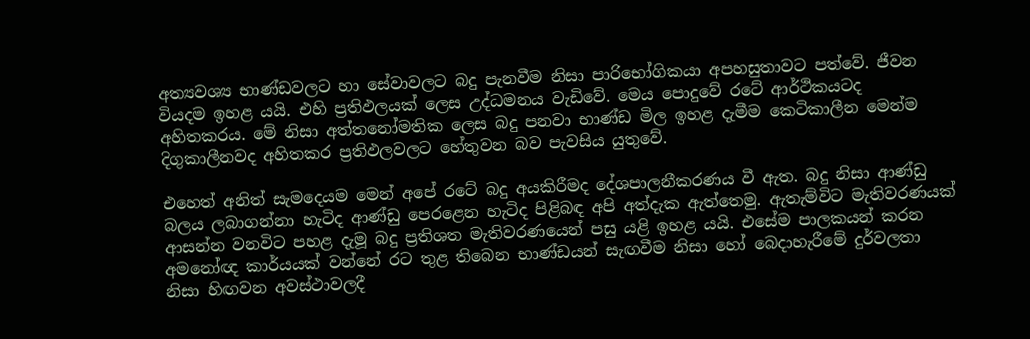අත්‍යවශ්‍ය භාණ්ඩවලට හා සේවාවලට බදු පැනවීම නිසා පාරිභෝගිකයා අපහසුතාවට පත්වේ. ජීවන වියදම ඉහළ යයි. එහි ප්‍රතිඵලයක් ලෙස උද්ධමනය වැඩිවේ. මෙය පොදුවේ රටේ ආර්ථිකයටද අහිතකරය. මේ නිසා අත්තනෝමතික ලෙස බදු පනවා භාණ්ඩ මිල ඉහළ දැමීම කෙටිකාලීන මෙන්ම දිගුකාලීනවද අහිතකර ප්‍රතිඵලවලට හේතුවන බව පැවසිය යුතුවේ.

එහෙත් අනිත් සැමදෙයම මෙන් අපේ රටේ බදු අයකිරීමද දේශපාලනීකරණය වී ඇත. බදු නිසා ආණ්ඩු බලය ලබාගන්නා හැටිද ආණ්ඩු පෙරළෙන හැටිද පිළිබඳ අපි අත්දැක ඇත්තෙමු. ඇතැම්විට මැතිවරණයක් ආසන්න වනවිට පහළ දැමූ බදු ප්‍රතිශත මැතිවරණයෙන් පසු යළි ඉහළ යයි. එසේම පාලකයන් කරන අමනෝඥ කාර්යයක් වන්නේ රට තුළ තිබෙන භාණ්ඩයන් සැඟවීම නිසා හෝ බෙදාහැරීමේ දුර්වලතා නිසා හිඟවන අවස්ථාවලදී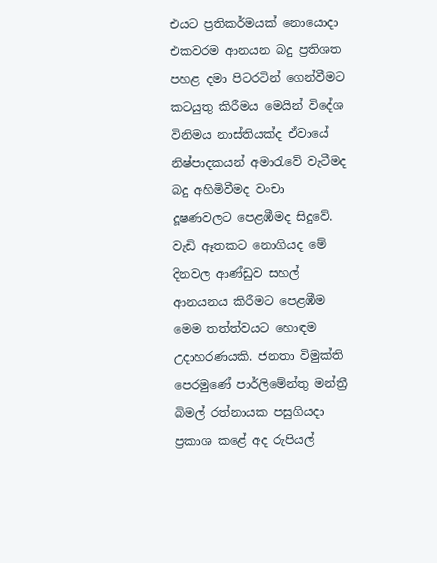එයට ප්‍රතිකර්මයක් නොයොදා එකවරම ආනයන බදු ප්‍රතිශත පහළ දමා පිටරටින් ගෙන්වීමට කටයුතු කිරීමය මෙයින් විදේශ විනිමය නාස්තියක්ද ඒවායේ නිෂ්පාදකයන් අමාරැවේ වැටීමද බදු අහිමිවීමද වංචා දූෂණවලට පෙළඹීමද සිදුවේ. වැඩි ඈතකට නොගියද මේ දිනවල ආණ්ඩුව සහල් ආනයනය කිරීමට පෙළඹීම මෙම තත්ත්වයට හොඳම උදාහරණයකි. ජනතා විමුක්ති පෙරමුණේ පාර්ලිමේන්තු මන්ත්‍රී බිමල් රත්නායක පසුගියදා ප්‍රකාශ කළේ අද රුපියල්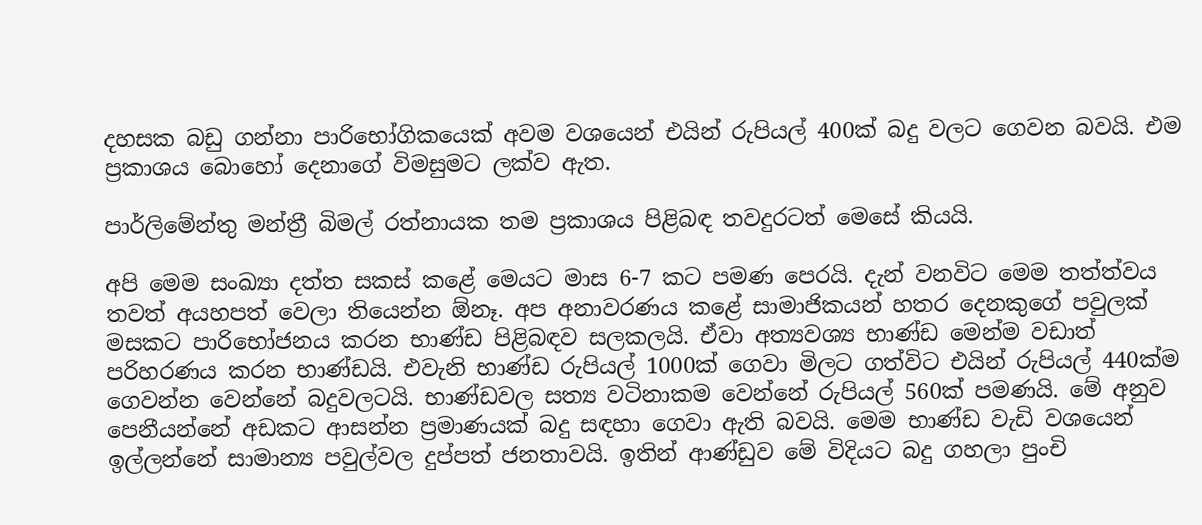දහසක බඩු ගන්නා පාරිභෝගිකයෙක් අවම වශයෙන් එයින් රුපියල් 400ක් බදු වලට ගෙවන බවයි. එම ප්‍රකාශය බොහෝ දෙනාගේ විමසුමට ලක්ව ඇත.

පාර්ලිමේන්තු මන්ත්‍රී බිමල් රත්නායක තම ප්‍රකාශය පිළිබඳ තවදුරටත් මෙසේ කියයි.

අපි මෙම සංඛ්‍යා දත්ත සකස් කළේ මෙයට මාස 6-7 කට පමණ පෙරයි. දැන් වනවිට මෙම තත්ත්වය තවත් අයහපත් වෙලා තියෙන්න ඕනෑ. අප අනාවරණය කළේ සාමාජිකයන් හතර දෙනකුගේ පවුලක් මසකට පාරිභෝජනය කරන භාණ්ඩ පිළිබඳව සලකලයි. ඒවා අත්‍යවශ්‍ය භාණ්ඩ මෙන්ම වඩාත් පරිහරණය කරන භාණ්ඩයි. එවැනි භාණ්ඩ රුපියල් 1000ක් ගෙවා මිලට ගත්විට එයින් රුපියල් 440ක්ම ගෙවන්න වෙන්නේ බදුවලටයි. භාණ්ඩවල සත්‍ය වටිනාකම වෙන්නේ රුපියල් 560ක් පමණයි. මේ අනුව පෙනීයන්නේ අඩකට ආසන්න ප්‍රමාණයක් බදු සඳහා ගෙවා ඇති බවයි. මෙම භාණ්ඩ වැඩි වශයෙන් ඉල්ලන්නේ සාමාන්‍ය පවුල්වල දුප්පත් ජනතාවයි. ඉතින් ආණ්ඩුව මේ විදියට බදු ගහලා පුංචි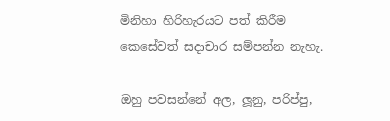මිනිහා හිරිහැරයට පත් කිරීම කෙසේවත් සදාචාර සම්පන්න නැහැ.

ඔහු පවසන්නේ අල, ලූනු, පරිප්පු,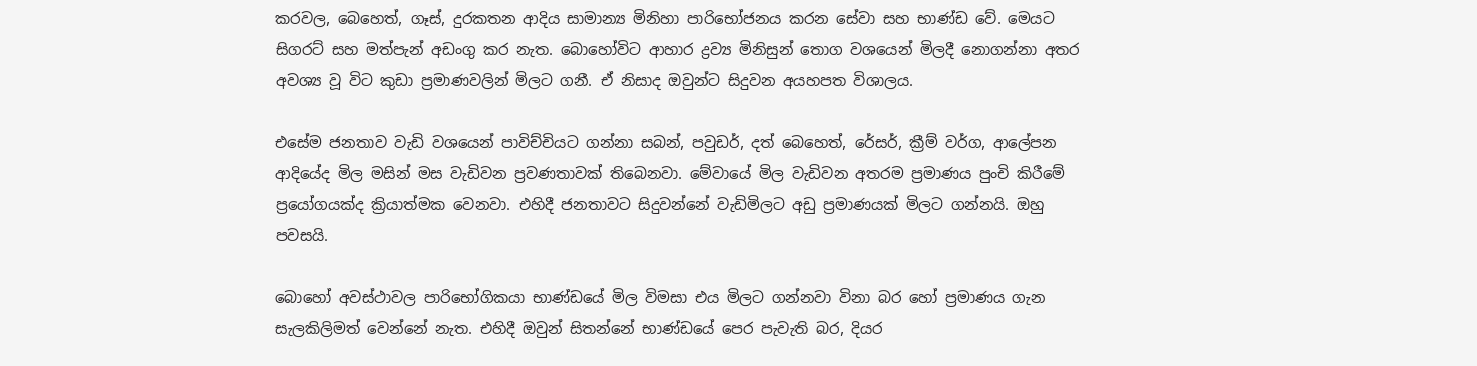කරවල, බෙහෙත්, ගෑස්, දුරකතන ආදිය සාමාන්‍ය මිනිහා පාරිභෝජනය කරන සේවා සහ භාණ්ඩ වේ. මෙයට සිගරට් සහ මත්පැන් අඩංගු කර නැත. බොහෝවිට ආහාර ද්‍රව්‍ය මිනිසුන් තොග වශයෙන් මිලදී නොගන්නා අතර අවශ්‍ය වූ විට කුඩා ප්‍රමාණවලින් මිලට ගනී. ඒ නිසාද ඔවුන්ට සිදුවන අයහපත විශාලය.

එසේම ජනතාව වැඩි වශයෙන් පාවිච්චියට ගන්නා සබන්, පවුඩර්, දත් බෙහෙත්, රේසර්, ක්‍රීම් වර්ග, ආලේපන ආදියේද මිල මසින් මස වැඩිවන ප්‍රවණතාවක් තිබෙනවා. මේවායේ මිල වැඩිවන අතරම ප්‍රමාණය පුංචි කිරීමේ ප්‍රයෝගයක්ද ක්‍රියාත්මක වෙනවා. එහිදී ජනතාවට සිදුවන්නේ වැඩිමිලට අඩු ප්‍රමාණයක් මිලට ගන්නයි. ඔහු පවසයි.

බොහෝ අවස්ථාවල පාරිභෝගිකයා භාණ්ඩයේ මිල විමසා එය මිලට ගන්නවා විනා බර හෝ ප්‍රමාණය ගැන සැලකිලිමත් වෙන්නේ නැත. එහිදී ඔවුන් සිතන්නේ භාණ්ඩයේ පෙර පැවැති බර, දියර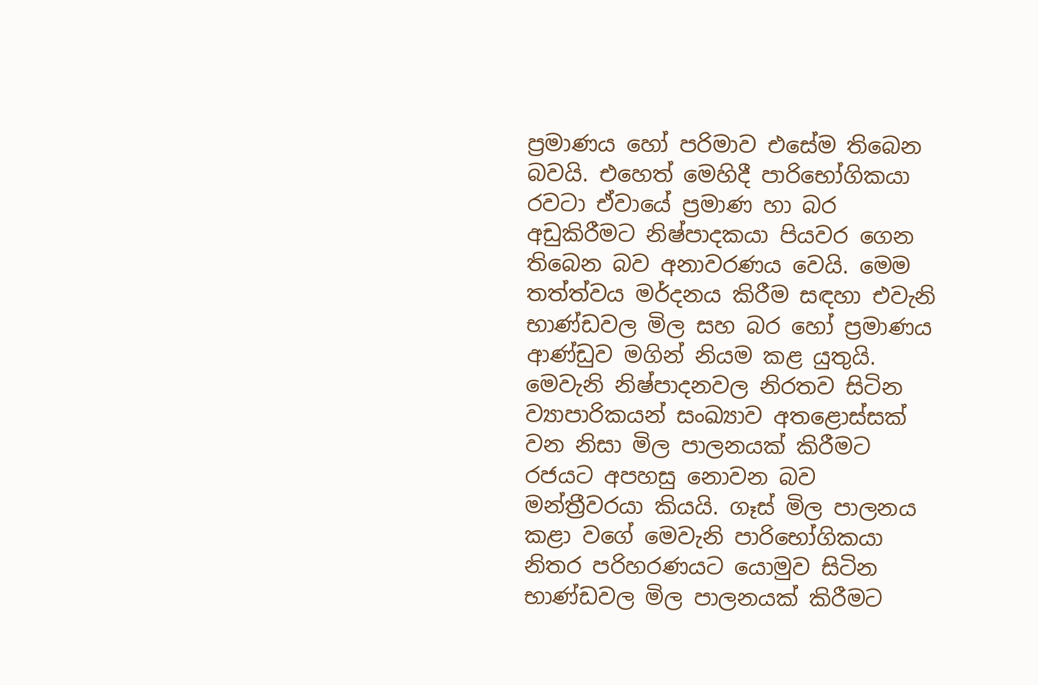ප්‍රමාණය හෝ පරිමාව එසේම තිබෙන බවයි. එහෙත් මෙහිදී පාරිභෝගිකයා රවටා ඒවායේ ප්‍රමාණ හා බර අඩුකිරීමට නිෂ්පාදකයා පියවර ගෙන තිබෙන බව අනාවරණය වෙයි. මෙම තත්ත්වය මර්දනය කිරීම සඳහා එවැනි භාණ්ඩවල මිල සහ බර හෝ ප්‍රමාණය ආණ්ඩුව මගින් නියම කළ යුතුයි. මෙවැනි නිෂ්පාදනවල නිරතව සිටින ව්‍යාපාරිකයන් සංඛ්‍යාව අතළොස්සක් වන නිසා මිල පාලනයක් කිරීමට රජයට අපහසු නොවන බව මන්ත්‍රීවරයා කියයි. ගෑස් මිල පාලනය කළා වගේ මෙවැනි පාරිභෝගිකයා නිතර පරිහරණයට යොමුව සිටින භාණ්ඩවල මිල පාලනයක් කිරීමට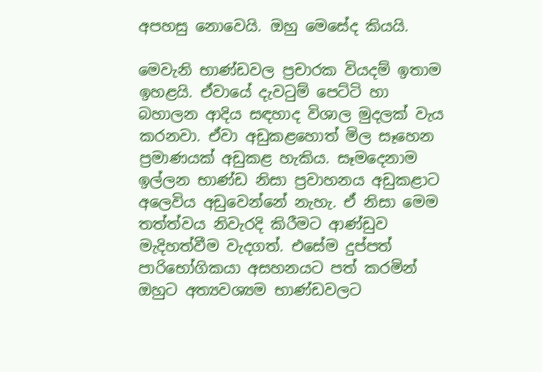අපහසු නොවෙයි. ඔහු මෙසේද කියයි.

මෙවැනි භාණ්ඩවල ප්‍රචාරක වියදම් ඉතාම ඉහළයි. ඒවායේ දැවටුම් පෙට්ටි හා බහාලන ආදිය සඳහාද විශාල මුදලක් වැය කරනවා. ඒවා අඩුකළහොත් මිල සෑහෙන ප්‍රමාණයක් අඩුකළ හැකිය. සෑමදෙනාම ඉල්ලන භාණ්ඩ නිසා ප්‍රවාහනය අඩුකළාට අලෙවිය අඩුවෙන්නේ නැහැ. ඒ නිසා මෙම තත්ත්වය නිවැරදි කිරීමට ආණ්ඩුව මැදිහත්වීම වැදගත්. එසේම දුප්පත් පාරිභෝගිකයා අසහනයට පත් කරමින් ඔහුට අත්‍යවශ්‍යම භාණ්ඩවලට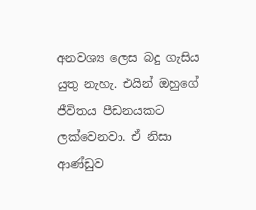අනවශ්‍ය ලෙස බදු ගැසිය යුතු නැහැ. එයින් ඔහුගේ ජීවිතය පීඩනයකට ලක්වෙනවා. ඒ නිසා ආණ්ඩුව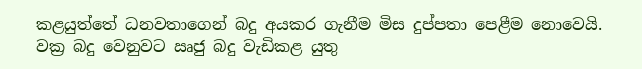කළයුත්තේ ධනවතාගෙන් බදු අයකර ගැනීම මිස දුප්පතා පෙළීම නොවෙයි. වක්‍ර බදු වෙනුවට ඍජු බදු වැඩිකළ යුතු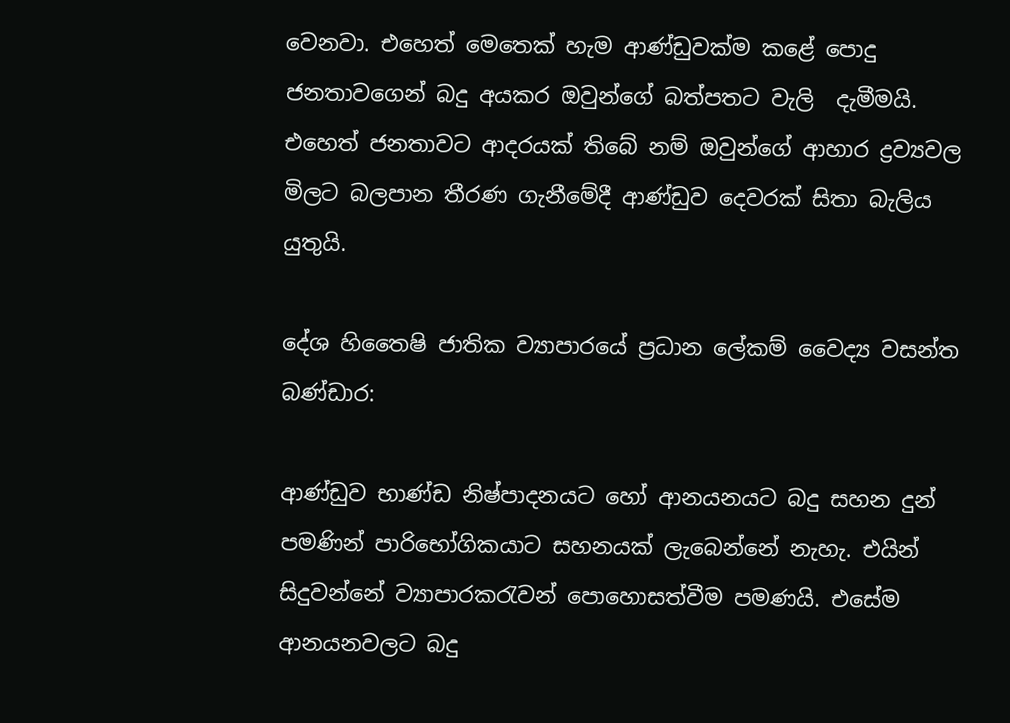වෙනවා. එහෙත් මෙතෙක් හැම ආණ්ඩුවක්ම කළේ පොදු ජනතාවගෙන් බදු අයකර ඔවුන්ගේ බත්පතට වැලි  දැමීමයි. එහෙත් ජනතාවට ආදරයක් තිබේ නම් ඔවුන්ගේ ආහාර ද්‍රව්‍යවල මිලට බලපාන තීරණ ගැනීමේදී ආණ්ඩුව දෙවරක් සිතා බැලිය යුතුයි.

දේශ හිතෛෂි ජාතික ව්‍යාපාරයේ ප්‍රධාන ලේකම් වෛද්‍ය වසන්ත බණ්ඩාර:

ආණ්ඩුව භාණ්ඩ නිෂ්පාදනයට හෝ ආනයනයට බදු සහන දුන් පමණින් පාරිභෝගිකයාට සහනයක් ලැබෙන්නේ නැහැ. එයින් සිදුවන්නේ ව්‍යාපාරකරැවන් පොහොසත්වීම පමණයි. එසේම ආනයනවලට බදු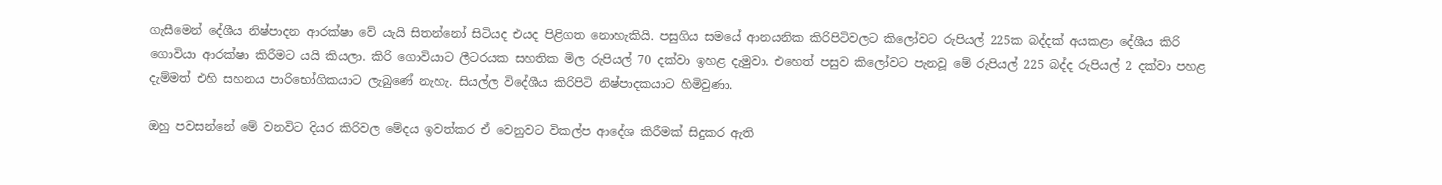ගැසීමෙන් දේශීය නිෂ්පාදන ආරක්ෂා වේ යැයි සිතන්නෝ සිටියද එයද පිළිගත නොහැකියි. පසුගිය සමයේ ආනයනික කිරිපිටිවලට කිලෝවට රුපියල් 225ක බද්දක් අයකළා දේශීය කිරි ගොවියා ආරක්ෂා කිරීමට යයි කියලා. කිරි ගොවියාට ලීටරයක සහතික මිල රුපියල් 70 දක්වා ඉහළ දැමුවා. එහෙත් පසුව කිලෝවට පැනවූ මේ රුපියල් 225 බද්ද රුපියල් 2 දක්වා පහළ දැම්මත් එහි සහනය පාරිභෝගිකයාට ලැබුණේ නැහැ. සියල්ල විදේශීය කිරිපිටි නිෂ්පාදකයාට හිමිවුණා.

ඔහු පවසන්නේ මේ වනවිට දියර කිරිවල මේදය ඉවත්කර ඒ වෙනුවට විකල්ප ආදේශ කිරීමක් සිදුකර ඇති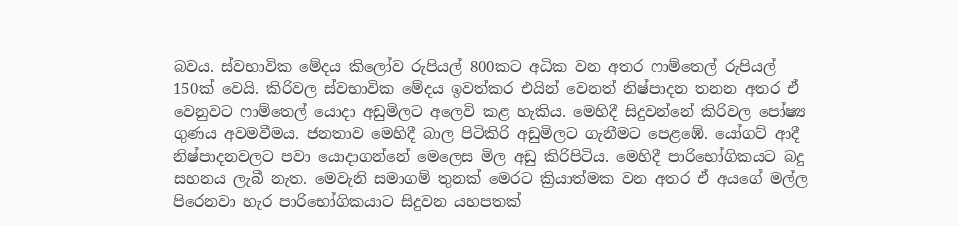බවය. ස්වභාවික මේදය කිලෝව රුපියල් 800කට අධික වන අතර ෆාම්තෙල් රුපියල් 150ක් වෙයි. කිරිවල ස්වභාවික මේදය ඉවත්කර එයින් වෙනත් නිෂ්පාදන තනන අතර ඒ වෙනුවට ෆාම්තෙල් යොදා අඩුමිලට අලෙවි කළ හැකිය. මෙහිදී සිදුවන්නේ කිරිවල පෝෂ්‍ය ගුණය අවමවීමය. ජනතාව මෙහිදී බාල පිටිකිරි අඩුමිලට ගැනීමට පෙළඹේ. යෝගට් ආදී නිෂ්පාදනවලට පවා යොදාගන්නේ මෙලෙස මිල අඩු කිරිපිටිය. මෙහිදී පාරිභෝගිකයට බදු සහනය ලැබී නැත. මෙවැනි සමාගම් තුනක් මෙරට ක්‍රියාත්මක වන අතර ඒ අයගේ මල්ල පිරෙනවා හැර පාරිභෝගිකයාට සිදුවන යහපතක්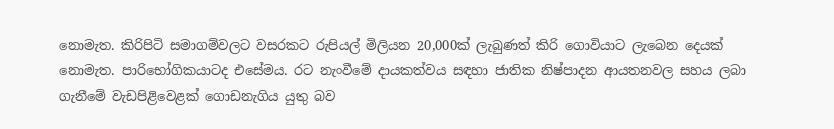නොමැත. කිරිපිටි සමාගම්වලට වසරකට රුපියල් මිලියන 20,000ක් ලැබුණත් කිරි ගොවියාට ලැබෙන දෙයක් නොමැත. පාරිභෝගිකයාටද එසේමය. රට නැංවීමේ දායකත්වය සඳහා ජාතික නිෂ්පාදන ආයතනවල සහය ලබා ගැනීමේ වැඩපිළිවෙළක් ගොඩනැගිය යුතු බව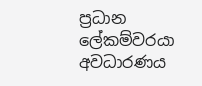ප්‍රධාන ලේකම්වරයා අවධාරණය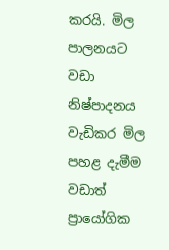කරයි. මිල පාලනයට වඩා නිෂ්පාදනය වැඩිකර මිල පහළ දැමීම වඩාත් ප්‍රායෝගික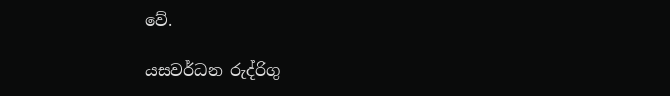වේ.

යසවර්ධන රුද්රිගු